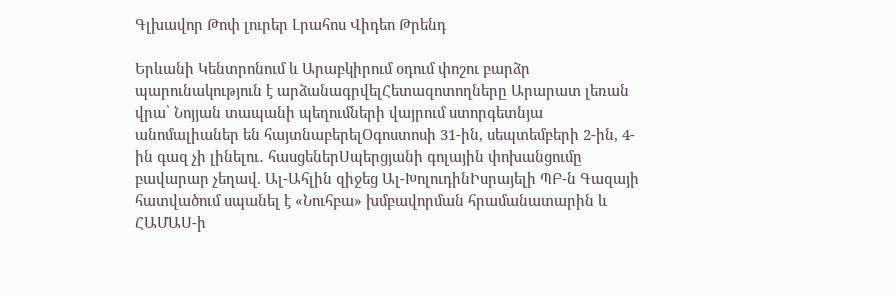Գլխավոր Թոփ լուրեր Լրահոս Վիդեո Թրենդ

Երևանի Կենտրոնում և Արաբկիրում օդում փոշու բարձր պարունակություն է արձանագրվելՀետազոտողները Արարատ լեռան վրա՝ Նոյյան տապանի պեղումների վայրում ստորգետնյա անոմալիաներ են հայտնաբերելՕգոստոսի 31-ին, սեպտեմբերի 2-ին, 4-ին գազ չի լինելու․ հասցեներՍպերցյանի գոլային փոխանցումը բավարար չեղավ. Ալ-Ահլին զիջեց Ալ-ԽոլուդինԻսրայելի ՊԲ-ն Գազայի հատվածում սպանել է «Նուհբա» խմբավորման հրամանատարին և ՀԱՄԱՍ-ի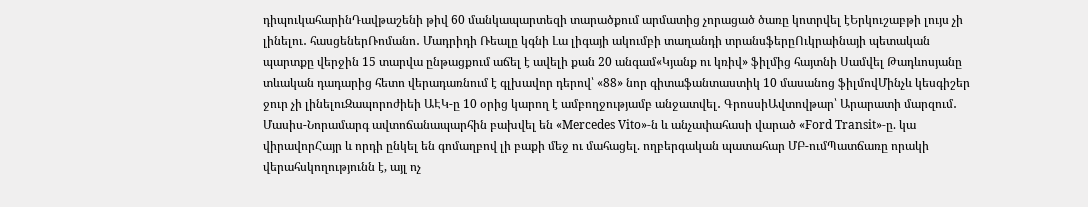դիպուկահարինԴավթաշենի թիվ 60 մանկապարտեզի տարածքում արմատից չորացած ծառը կոտրվել էԵրկուշաբթի լույս չի լինելու․ հասցեներՌոմանո․ Մադրիդի Ռեալը կգնի Լա լիգայի ակումբի տաղանդի տրանսֆերըՈւկրաինայի պետական պարտքը վերջին 15 տարվա ընթացքում աճել է ավելի քան 20 անգամ«Կյանք ու կռիվ» ֆիլմից հայտնի Սամվել Թադևոսյանը տևական դադարից հետո վերադառնում է գլխավոր դերով՝ «88» նոր գիտաֆանտաստիկ 10 մասանոց ֆիլմովՄինչև կեսգիշեր ջուր չի լինելուԶապորոժիեի ԱԷԿ-ը 10 օրից կարող է ամբողջությամբ անջատվել․ ԳրոսսիԱվտովթար՝ Արարատի մարզում․ Մասիս-Նորամարգ ավտոճանապարհին բախվել են «Mercedes Vito»-ն և անչափահասի վարած «Ford Transit»-ը. կա վիրավորՀայր և որդի ընկել են գոմաղբով լի բաքի մեջ ու մահացել. ողբերգական պատահար ՄԲ-ումՊատճառը որակի վերահսկողությունն է, այլ ոչ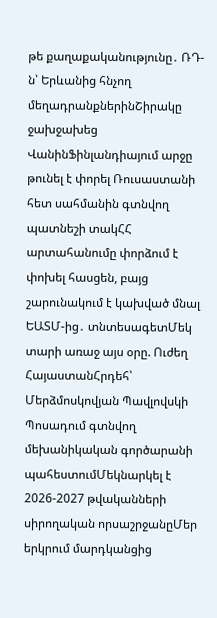թե քաղաքականությունը․ ՌԴ-ն՝ Երևանից հնչող մեղադրանքներինՇիրակը ջախջախեց ՎանինՖինլանդիայում արջը թունել է փորել Ռուսաստանի հետ սահմանին գտնվող պատնեշի տակՀՀ արտահանումը փորձում է փոխել հասցեն, բայց շարունակում է կախված մնալ ԵԱՏՄ-ից․ տնտեսագետՄեկ տարի առաջ այս օրը. Ուժեղ ՀայաստանՀրդեհ՝ Մերձմոսկովյան Պավլովսկի Պոսադում գտնվող մեխանիկական գործարանի պահեստումՄեկնարկել է 2026-2027 թվականների սիրողական որսաշրջանըՄեր երկրում մարդկանցից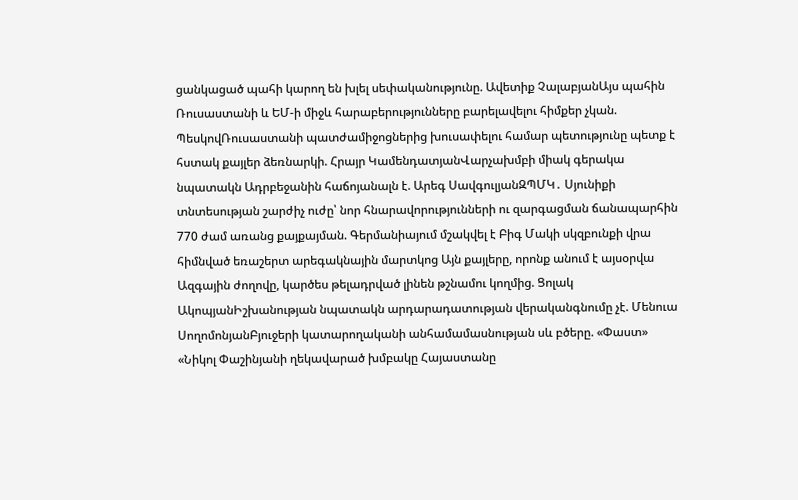ցանկացած պահի կարող են խլել սեփականությունը. Ավետիք ՉալաբյանԱյս պահին Ռուսաստանի և ԵՄ-ի միջև հարաբերությունները բարելավելու հիմքեր չկան. ՊեսկովՌուսաստանի պատժամիջոցներից խուսափելու համար պետությունը պետք է հստակ քայլեր ձեռնարկի. Հրայր ԿամենդատյանՎարչախմբի միակ գերակա նպատակն Ադրբեջանին հաճոյանալն է. Արեգ ՍավգուլյանԶՊՄԿ․ Սյունիքի տնտեսության շարժիչ ուժը՝ նոր հնարավորությունների ու զարգացման ճանապարհին 770 ժամ առանց քայքայման. Գերմանիայում մշակվել է Բիգ Մակի սկզբունքի վրա հիմնված եռաշերտ արեգակնային մարտկոց Այն քայլերը, որոնք անում է այսօրվա Ազգային ժողովը, կարծես թելադրված լինեն թշնամու կողմից. Ցոլակ ԱկոպյանԻշխանության նպատակն արդարադատության վերականգնումը չէ. Մենուա ՍողոմոնյանԲյուջերի կատարողականի անհամամասնության սև բծերը. «Փաստ» «Նիկոլ Փաշինյանի ղեկավարած խմբակը Հայաստանը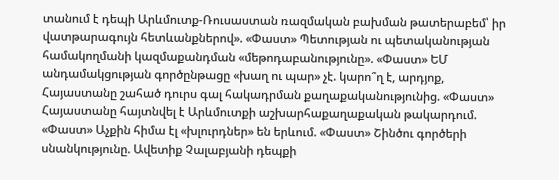տանում է դեպի Արևմուտք-Ռուսաստան ռազմական բախման թատերաբեմ՝ իր վատթարագույն հետևանքներով». «Փաստ» Պետության ու պետականության համակողմանի կազմաքանդման «մեթոդաբանությունը». «Փաստ» ԵՄ անդամակցության գործընթացը «խաղ ու պար» չէ. կարո՞ղ է, արդյոք, Հայաստանը շահած դուրս գալ հակադրման քաղաքականությունից. «Փաստ» Հայաստանը հայտնվել է Արևմուտքի աշխարհաքաղաքական թակարդում. «Փաստ» Աչքին հիմա էլ «խլուրդներ» են երևում. «Փաստ» Շինծու գործերի սնանկությունը. Ավետիք Չալաբյանի դեպքի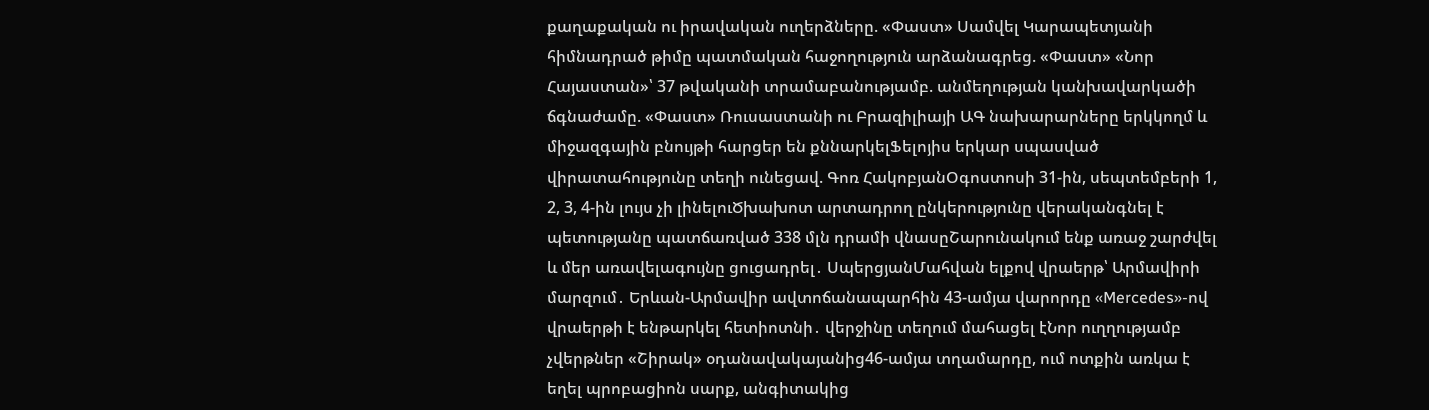քաղաքական ու իրավական ուղերձները. «Փաստ» Սամվել Կարապետյանի հիմնադրած թիմը պատմական հաջողություն արձանագրեց. «Փաստ» «Նոր Հայաստան»՝ 37 թվականի տրամաբանությամբ. անմեղության կանխավարկածի ճգնաժամը. «Փաստ» Ռուսաստանի ու Բրազիլիայի ԱԳ նախարարները երկկողմ և միջազգային բնույթի հարցեր են քննարկելՖելոյիս երկար սպասված վիրատահությունը տեղի ունեցավ. Գոռ ՀակոբյանՕգոստոսի 31-ին, սեպտեմբերի 1, 2, 3, 4-ին լույս չի լինելուԾխախոտ արտադրող ընկերությունը վերականգնել է պետությանը պատճառված 338 մլն դրամի վնասըՇարունակում ենք առաջ շարժվել և մեր առավելագույնը ցուցադրել․ ՍպերցյանՄահվան ելքով վրաերթ՝ Արմավիրի մարզում․ Երևան-Արմավիր ավտոճանապարհին 43-ամյա վարորդը «Mercedes»-ով վրաերթի է ենթարկել հետիոտնի․ վերջինը տեղում մահացել էՆոր ուղղությամբ չվերթներ «Շիրակ» օդանավակայանից46-ամյա տղամարդը, ում ոտքին առկա է եղել պրոբացիոն սարք, անգիտակից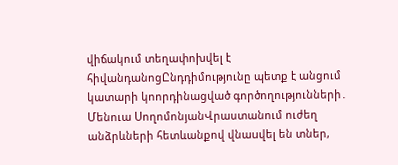վիճակում տեղափոխվել է հիվանդանոցԸնդդիմությունը պետք է անցում կատարի կոորդինացված գործողությունների․ Մենուա ՍողոմոնյանՎրաստանում ուժեղ անձրևների հետևանքով վնաuվել են տներ,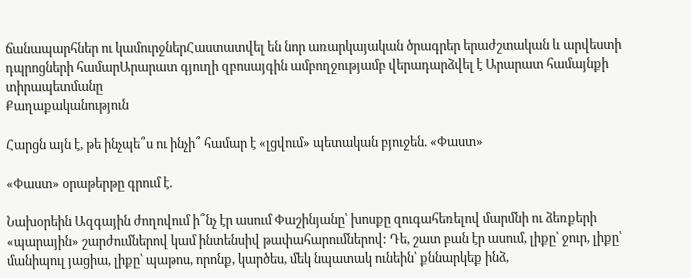ճանապարհներ ու կամուրջներՀաստատվել են նոր առարկայական ծրագրեր երաժշտական և արվեստի դպրոցների համարԱրարատ գյուղի զբոսայգին ամբողջությամբ վերադարձվել է Արարատ համայնքի տիրապետմանը
Քաղաքականություն

Հարցն այն է, թե ինչպե՞ս ու ինչի՞ համար է «լցվում» պետական բյուջեն. «Փաստ»

«Փաստ» օրաթերթը գրում է.

Նախօրեին Ազգային ժողովում ի՞նչ էր ասում Փաշինյանը՝ խոսքը զուգահեռելով մարմնի ու ձեռքերի «պարային» շարժումներով կամ ինտենսիվ թափահարումներով: Դե, շատ բան էր ասում, լիքը՝ ջուր, լիքը՝ մանիպուլ յացիա, լիքը՝ պաթոս, որոնք, կարծես, մեկ նպատակ ունեին՝ քննարկեք ինձ,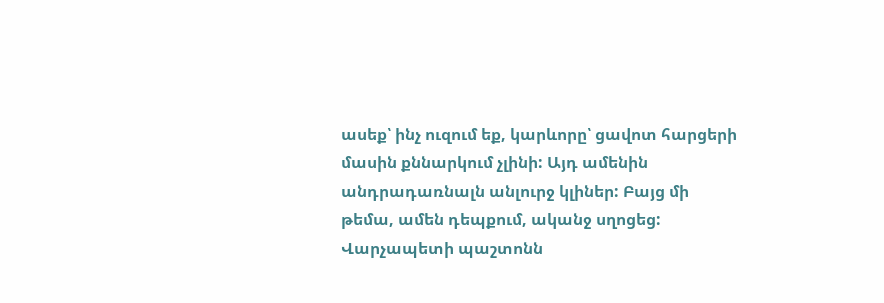ասեք՝ ինչ ուզում եք, կարևորը՝ ցավոտ հարցերի մասին քննարկում չլինի: Այդ ամենին անդրադառնալն անլուրջ կլիներ: Բայց մի թեմա, ամեն դեպքում, ականջ սղոցեց: Վարչապետի պաշտոնն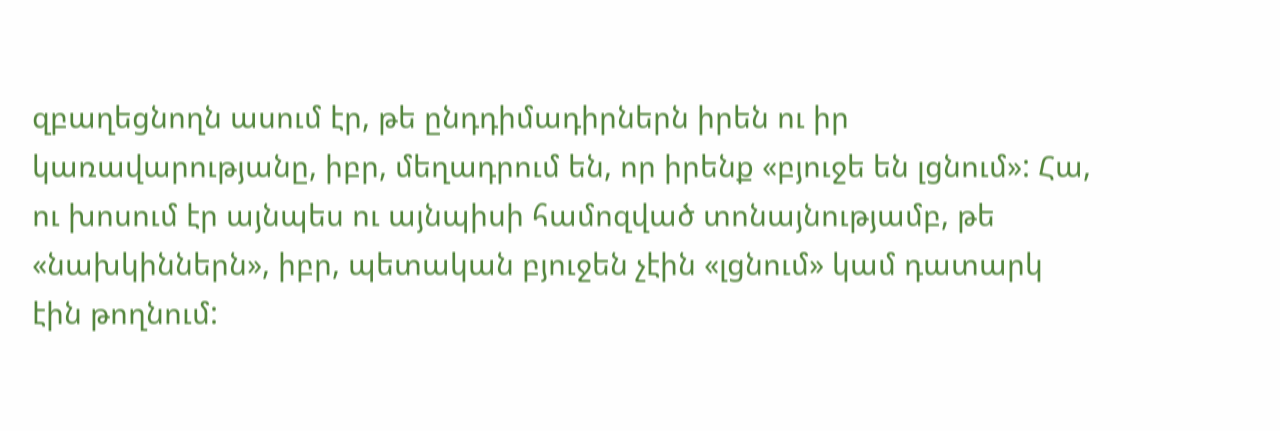զբաղեցնողն ասում էր, թե ընդդիմադիրներն իրեն ու իր կառավարությանը, իբր, մեղադրում են, որ իրենք «բյուջե են լցնում»: Հա, ու խոսում էր այնպես ու այնպիսի համոզված տոնայնությամբ, թե «նախկիններն», իբր, պետական բյուջեն չէին «լցնում» կամ դատարկ էին թողնում: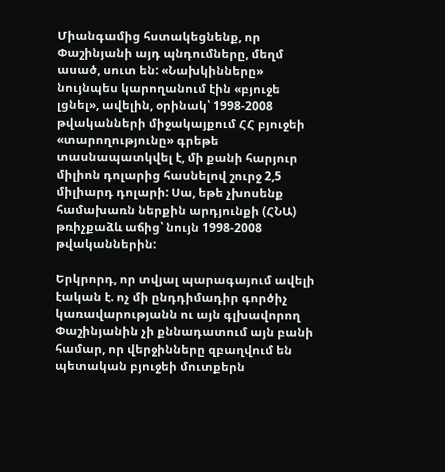Միանգամից հստակեցնենք, որ Փաշինյանի այդ պնդումները, մեղմ ասած, սուտ են: «Նախկինները» նույնպես կարողանում էին «բյուջե լցնել», ավելին, օրինակ՝ 1998-2008 թվականների միջակայքում ՀՀ բյուջեի «տարողությունը» գրեթե տասնապատկվել է, մի քանի հարյուր միլիոն դոլարից հասնելով շուրջ 2,5 միլիարդ դոլարի: Սա, եթե չխոսենք համախառն ներքին արդյունքի (ՀՆԱ) թռիչքաձև աճից՝ նույն 1998-2008 թվականներին:

Երկրորդ, որ տվյալ պարագայում ավելի էական է. ոչ մի ընդդիմադիր գործիչ կառավարությանն ու այն գլխավորող Փաշինյանին չի քննադատում այն բանի համար, որ վերջինները զբաղվում են պետական բյուջեի մուտքերն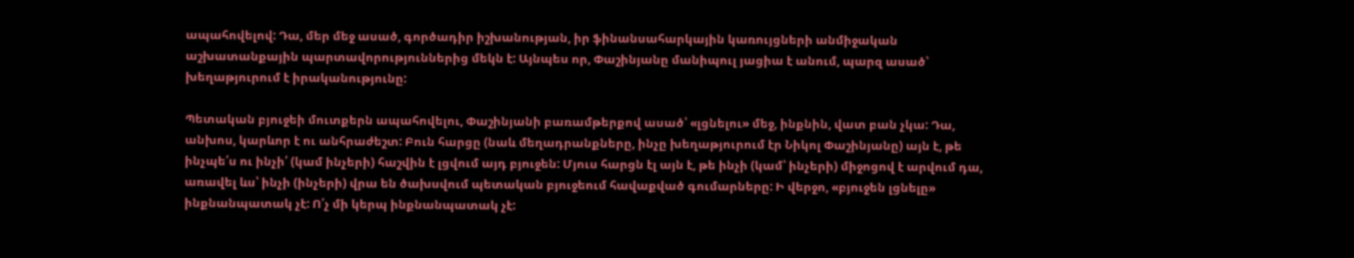ապահովելով: Դա, մեր մեջ ասած, գործադիր իշխանության, իր ֆինանսահարկային կառույցների անմիջական աշխատանքային պարտավորություններից մեկն է: Այնպես որ, Փաշինյանը մանիպուլ յացիա է անում, պարզ ասած՝ խեղաթյուրում է իրականությունը:

Պետական բյուջեի մուտքերն ապահովելու, Փաշինյանի բառամթերքով ասած՝ «լցնելու» մեջ, ինքնին, վատ բան չկա: Դա, անխոս, կարևոր է ու անհրաժեշտ: Բուն հարցը (նաև մեղադրանքները, ինչը խեղաթյուրում էր Նիկոլ Փաշինյանը) այն է, թե ինչպե՛ս ու ինչի՛ (կամ ինչերի) հաշվին է լցվում այդ բյուջեն: Մյուս հարցն էլ այն է, թե ինչի (կամ՝ ինչերի) միջոցով է արվում դա, առավել ևս՝ ինչի (ինչերի) վրա են ծախսվում պետական բյուջեում հավաքված գումարները: Ի վերջո, «բյուջեն լցնելը» ինքնանպատակ չէ: Ո՛չ մի կերպ ինքնանպատակ չէ: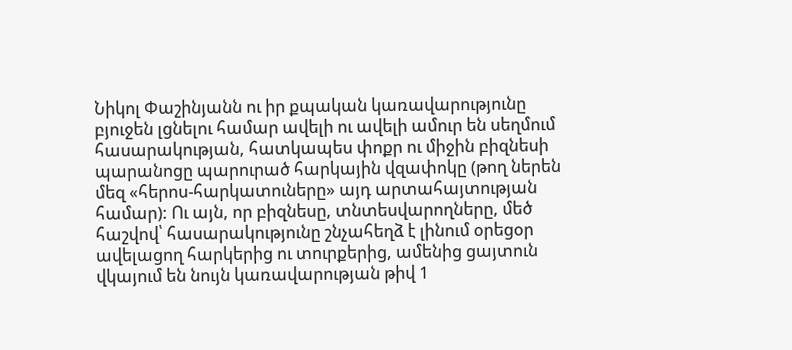Նիկոլ Փաշինյանն ու իր քպական կառավարությունը բյուջեն լցնելու համար ավելի ու ավելի ամուր են սեղմում հասարակության, հատկապես փոքր ու միջին բիզնեսի պարանոցը պարուրած հարկային վզափոկը (թող ներեն մեզ «հերոս-հարկատուները» այդ արտահայտության համար): Ու այն, որ բիզնեսը, տնտեսվարողները, մեծ հաշվով՝ հասարակությունը շնչահեղձ է լինում օրեցօր ավելացող հարկերից ու տուրքերից, ամենից ցայտուն վկայում են նույն կառավարության թիվ 1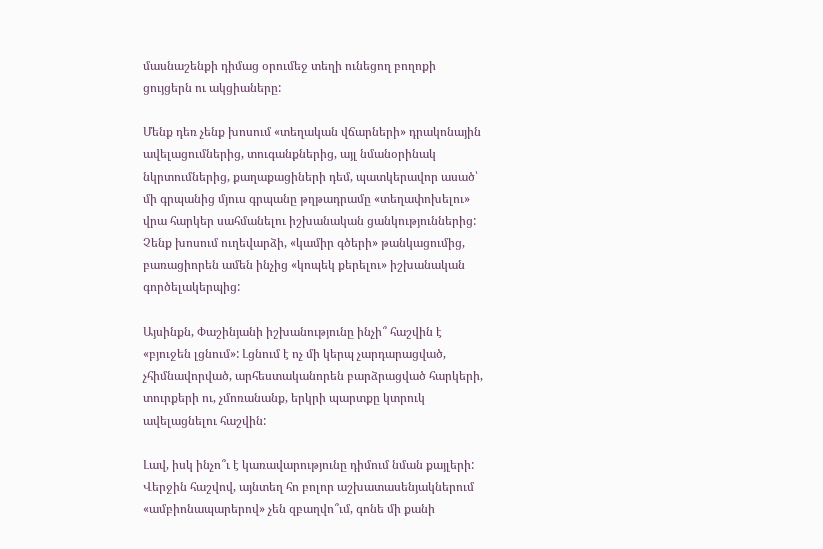մասնաշենքի դիմաց օրումեջ տեղի ունեցող բողոքի ցույցերն ու ակցիաները:

Մենք դեռ չենք խոսում «տեղական վճարների» դրակոնային ավելացումներից, տուգանքներից, այլ նմանօրինակ նկրտումներից, քաղաքացիների դեմ, պատկերավոր ասած՝ մի գրպանից մյուս գրպանը թղթադրամը «տեղափոխելու» վրա հարկեր սահմանելու իշխանական ցանկություններից: Չենք խոսում ուղեվարձի, «կամիր գծերի» թանկացումից, բառացիորեն ամեն ինչից «կոպեկ քերելու» իշխանական գործելակերպից:

Այսինքն, Փաշինյանի իշխանությունը ինչի՞ հաշվին է «բյուջեն լցնում»: Լցնում է ոչ մի կերպ չարդարացված, չհիմնավորված, արհեստականորեն բարձրացված հարկերի, տուրքերի ու, չմոռանանք, երկրի պարտքը կտրուկ ավելացնելու հաշվին:

Լավ, իսկ ինչո՞ւ է կառավարությունը դիմում նման քայլերի: Վերջին հաշվով, այնտեղ հո բոլոր աշխատասենյակներում «ամբիոնապարերով» չեն զբաղվո՞ւմ, գոնե մի քանի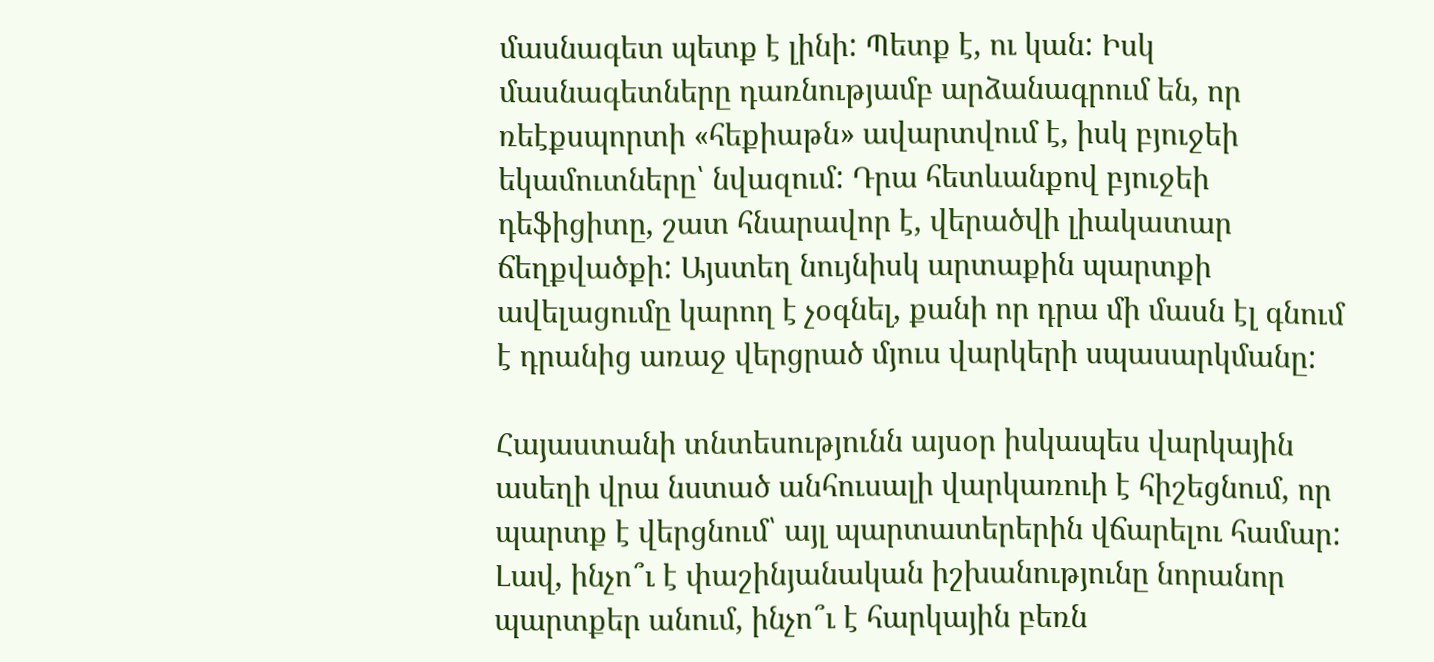մասնագետ պետք է լինի: Պետք է, ու կան: Իսկ մասնագետները դառնությամբ արձանագրում են, որ ռեէքսպորտի «հեքիաթն» ավարտվում է, իսկ բյուջեի եկամուտները՝ նվազում: Դրա հետևանքով բյուջեի դեֆիցիտը, շատ հնարավոր է, վերածվի լիակատար ճեղքվածքի: Այստեղ նույնիսկ արտաքին պարտքի ավելացումը կարող է չօգնել, քանի որ դրա մի մասն էլ գնում է դրանից առաջ վերցրած մյուս վարկերի սպասարկմանը:

Հայաստանի տնտեսությունն այսօր իսկապես վարկային ասեղի վրա նստած անհուսալի վարկառուի է հիշեցնում, որ պարտք է վերցնում՝ այլ պարտատերերին վճարելու համար: Լավ, ինչո՞ւ է փաշինյանական իշխանությունը նորանոր պարտքեր անում, ինչո՞ւ է հարկային բեռն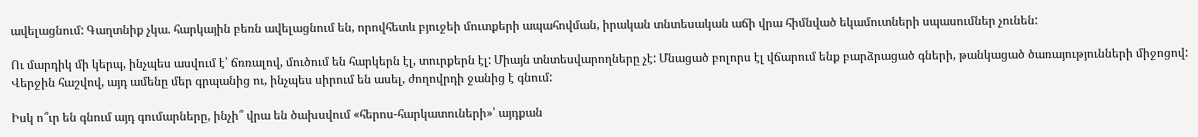ավելացնում: Գաղտնիք չկա. հարկային բեռն ավելացնում են, որովհետև բյուջեի մուտքերի ապահովման, իրական տնտեսական աճի վրա հիմնված եկամուտների սպասումներ չունեն:

Ու մարդիկ մի կերպ, ինչպես ասվում է՝ ճռռալով, մուծում են հարկերն էլ, տուրքերն էլ: Միայն տնտեսվարողները չէ: Մնացած բոլորս էլ վճարում ենք բարձրացած գների, թանկացած ծառայությունների միջոցով: Վերջին հաշվով, այդ ամենը մեր գրպանից ու, ինչպես սիրում են ասել, ժողովրդի ջանից է գնում:

Իսկ ո՞ւր են գնում այդ գումարները, ինչի՞ վրա են ծախսվում «հերոս-հարկատուների»՝ այդքան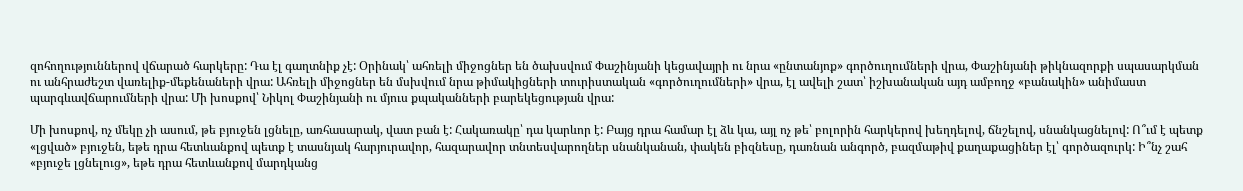զոհողություններով վճարած հարկերը: Դա էլ գաղտնիք չէ: Օրինակ՝ ահռելի միջոցներ են ծախսվում Փաշինյանի կեցավայրի ու նրա «ընտանյոք» գործուղումների վրա, Փաշինյանի թիկնազորքի սպասարկման ու անհրաժեշտ վառելիք-մեքենաների վրա: Ահռելի միջոցներ են մսխվում նրա թիմակիցների տուրիստական «գործուղումների» վրա, էլ ավելի շատ՝ իշխանական այդ ամբողջ «բանակին» անիմաստ պարգևավճարումների վրա: Մի խոսքով՝ Նիկոլ Փաշինյանի ու մյուս քպականների բարեկեցության վրա:

Մի խոսքով, ոչ մեկը չի ասում, թե բյուջեն լցնելը, առհասարակ, վատ բան է: Հակառակը՝ դա կարևոր է: Բայց դրա համար էլ ձև կա, այլ ոչ թե՝ բոլորին հարկերով խեղդելով, ճնշելով, սնանկացնելով: Ո՞ւմ է պետք «լցված» բյուջեն, եթե դրա հետևանքով պետք է տասնյակ հարյուրավոր, հազարավոր տնտեսվարողներ սնանկանան, փակեն բիզնեսը, դառնան անգործ, բազմաթիվ քաղաքացիներ էլ՝ գործազուրկ: Ի՞նչ շահ «բյուջե լցնելուց», եթե դրա հետևանքով մարդկանց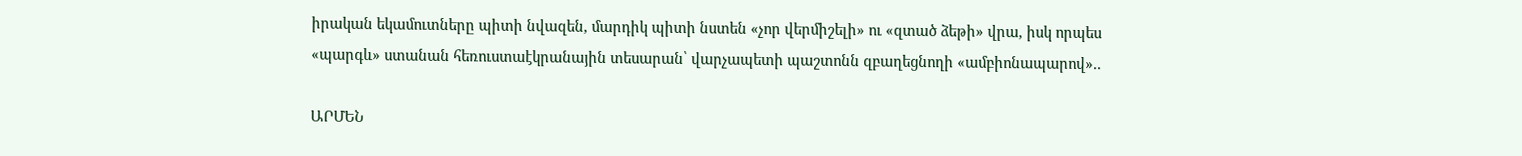իրական եկամուտները պիտի նվազեն, մարդիկ պիտի նստեն «չոր վերմիշելի» ու «զտած ձեթի» վրա, իսկ որպես «պարգև» ստանան հեռուստաէկրանային տեսարան՝ վարչապետի պաշտոնն զբաղեցնողի «ամբիոնապարով»..

ԱՐՄԵՆ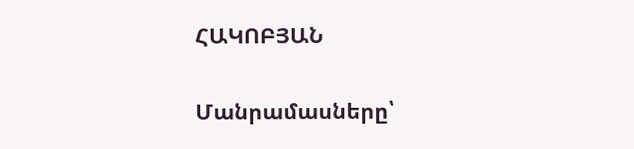ՀԱԿՈԲՅԱՆ

Մանրամասները՝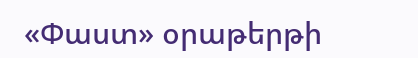«Փաստ» օրաթերթի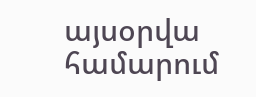այսօրվա համարում